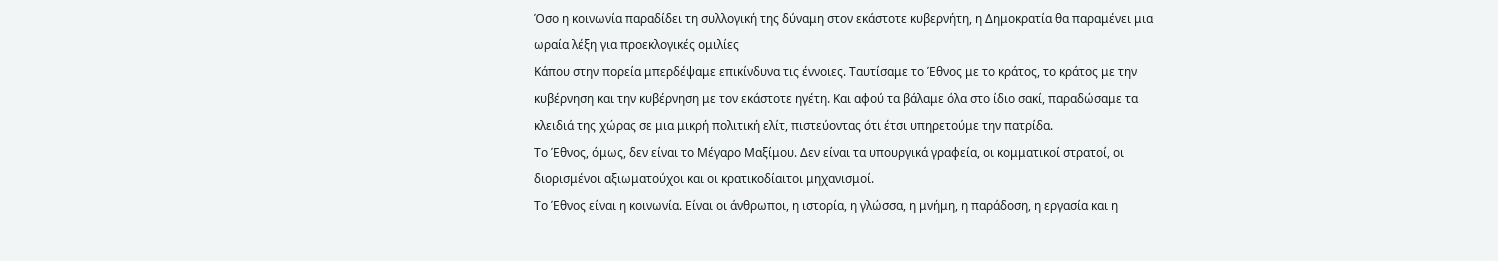Όσο η κοινωνία παραδίδει τη συλλογική της δύναμη στον εκάστοτε κυβερνήτη, η Δημοκρατία θα παραμένει μια ωραία λέξη για προεκλογικές ομιλίες
Κάπου στην πορεία μπερδέψαμε επικίνδυνα τις έννοιες. Ταυτίσαμε το Έθνος με το κράτος, το κράτος με την κυβέρνηση και την κυβέρνηση με τον εκάστοτε ηγέτη. Και αφού τα βάλαμε όλα στο ίδιο σακί, παραδώσαμε τα κλειδιά της χώρας σε μια μικρή πολιτική ελίτ, πιστεύοντας ότι έτσι υπηρετούμε την πατρίδα.
Το Έθνος, όμως, δεν είναι το Μέγαρο Μαξίμου. Δεν είναι τα υπουργικά γραφεία, οι κομματικοί στρατοί, οι διορισμένοι αξιωματούχοι και οι κρατικοδίαιτοι μηχανισμοί.
Το Έθνος είναι η κοινωνία. Είναι οι άνθρωποι, η ιστορία, η γλώσσα, η μνήμη, η παράδοση, η εργασία και η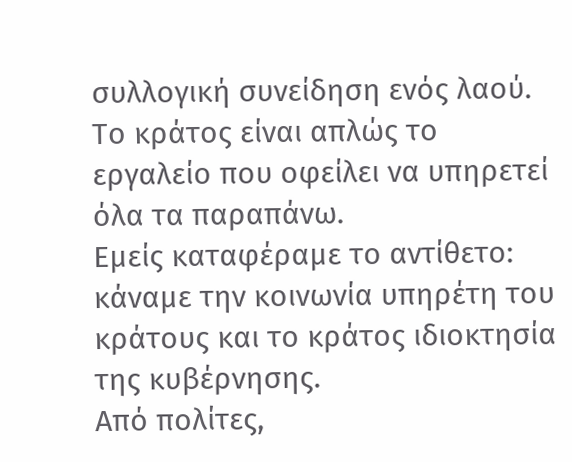συλλογική συνείδηση ενός λαού. Το κράτος είναι απλώς το εργαλείο που οφείλει να υπηρετεί όλα τα παραπάνω.
Εμείς καταφέραμε το αντίθετο: κάναμε την κοινωνία υπηρέτη του κράτους και το κράτος ιδιοκτησία της κυβέρνησης.
Από πολίτες,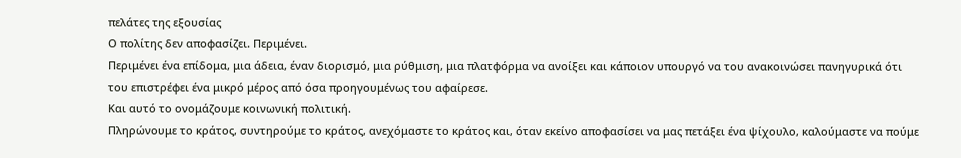πελάτες της εξουσίας
Ο πολίτης δεν αποφασίζει. Περιμένει.
Περιμένει ένα επίδομα, μια άδεια, έναν διορισμό, μια ρύθμιση, μια πλατφόρμα να ανοίξει και κάποιον υπουργό να του ανακοινώσει πανηγυρικά ότι του επιστρέφει ένα μικρό μέρος από όσα προηγουμένως του αφαίρεσε.
Και αυτό το ονομάζουμε κοινωνική πολιτική.
Πληρώνουμε το κράτος, συντηρούμε το κράτος, ανεχόμαστε το κράτος και, όταν εκείνο αποφασίσει να μας πετάξει ένα ψίχουλο, καλούμαστε να πούμε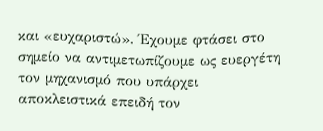και «ευχαριστώ». Έχουμε φτάσει στο σημείο να αντιμετωπίζουμε ως ευεργέτη τον μηχανισμό που υπάρχει αποκλειστικά επειδή τον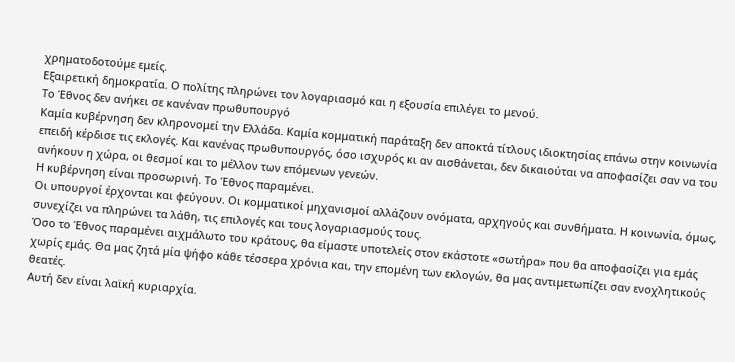χρηματοδοτούμε εμείς.
Εξαιρετική δημοκρατία. Ο πολίτης πληρώνει τον λογαριασμό και η εξουσία επιλέγει το μενού.
Το Έθνος δεν ανήκει σε κανέναν πρωθυπουργό
Καμία κυβέρνηση δεν κληρονομεί την Ελλάδα. Καμία κομματική παράταξη δεν αποκτά τίτλους ιδιοκτησίας επάνω στην κοινωνία επειδή κέρδισε τις εκλογές. Και κανένας πρωθυπουργός, όσο ισχυρός κι αν αισθάνεται, δεν δικαιούται να αποφασίζει σαν να του ανήκουν η χώρα, οι θεσμοί και το μέλλον των επόμενων γενεών.
Η κυβέρνηση είναι προσωρινή. Το Έθνος παραμένει.
Οι υπουργοί έρχονται και φεύγουν. Οι κομματικοί μηχανισμοί αλλάζουν ονόματα, αρχηγούς και συνθήματα. Η κοινωνία, όμως, συνεχίζει να πληρώνει τα λάθη, τις επιλογές και τους λογαριασμούς τους.
Όσο το Έθνος παραμένει αιχμάλωτο του κράτους, θα είμαστε υποτελείς στον εκάστοτε «σωτήρα» που θα αποφασίζει για εμάς χωρίς εμάς. Θα μας ζητά μία ψήφο κάθε τέσσερα χρόνια και, την επομένη των εκλογών, θα μας αντιμετωπίζει σαν ενοχλητικούς θεατές.
Αυτή δεν είναι λαϊκή κυριαρχία.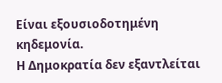Είναι εξουσιοδοτημένη κηδεμονία.
Η Δημοκρατία δεν εξαντλείται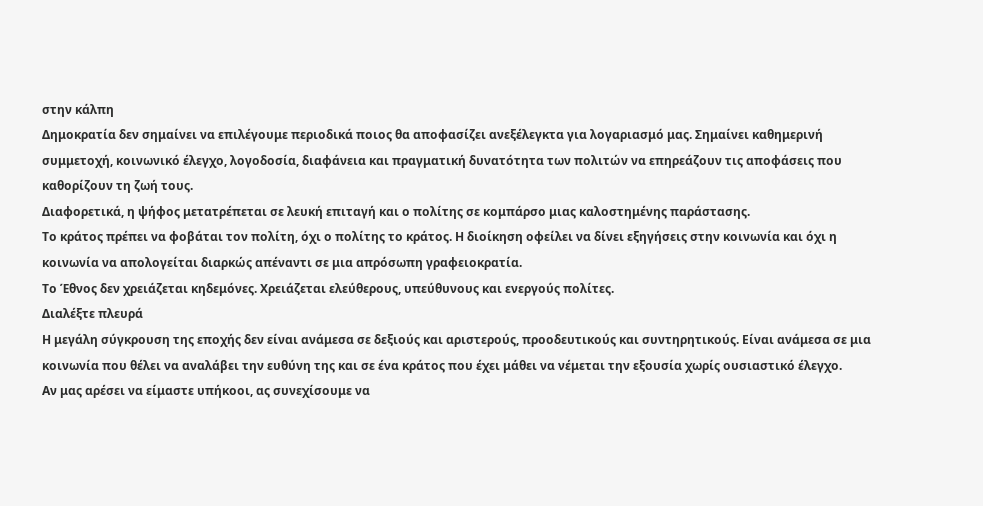στην κάλπη
Δημοκρατία δεν σημαίνει να επιλέγουμε περιοδικά ποιος θα αποφασίζει ανεξέλεγκτα για λογαριασμό μας. Σημαίνει καθημερινή συμμετοχή, κοινωνικό έλεγχο, λογοδοσία, διαφάνεια και πραγματική δυνατότητα των πολιτών να επηρεάζουν τις αποφάσεις που καθορίζουν τη ζωή τους.
Διαφορετικά, η ψήφος μετατρέπεται σε λευκή επιταγή και ο πολίτης σε κομπάρσο μιας καλοστημένης παράστασης.
Το κράτος πρέπει να φοβάται τον πολίτη, όχι ο πολίτης το κράτος. Η διοίκηση οφείλει να δίνει εξηγήσεις στην κοινωνία και όχι η κοινωνία να απολογείται διαρκώς απέναντι σε μια απρόσωπη γραφειοκρατία.
Το Έθνος δεν χρειάζεται κηδεμόνες. Χρειάζεται ελεύθερους, υπεύθυνους και ενεργούς πολίτες.
Διαλέξτε πλευρά
Η μεγάλη σύγκρουση της εποχής δεν είναι ανάμεσα σε δεξιούς και αριστερούς, προοδευτικούς και συντηρητικούς. Είναι ανάμεσα σε μια κοινωνία που θέλει να αναλάβει την ευθύνη της και σε ένα κράτος που έχει μάθει να νέμεται την εξουσία χωρίς ουσιαστικό έλεγχο.
Αν μας αρέσει να είμαστε υπήκοοι, ας συνεχίσουμε να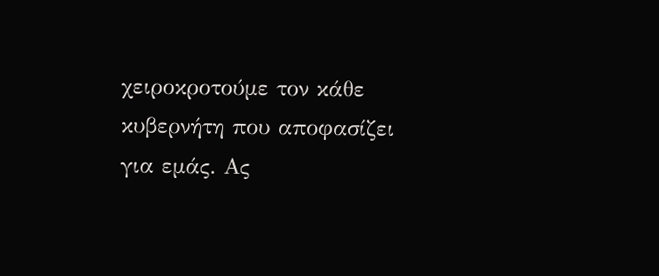χειροκροτούμε τον κάθε κυβερνήτη που αποφασίζει για εμάς. Ας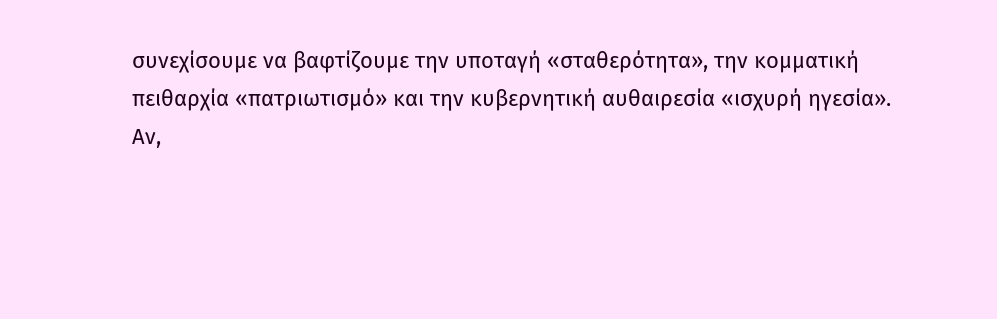συνεχίσουμε να βαφτίζουμε την υποταγή «σταθερότητα», την κομματική πειθαρχία «πατριωτισμό» και την κυβερνητική αυθαιρεσία «ισχυρή ηγεσία».
Αν,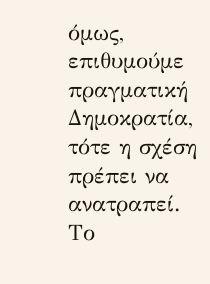όμως, επιθυμούμε πραγματική Δημοκρατία, τότε η σχέση πρέπει να ανατραπεί.
Το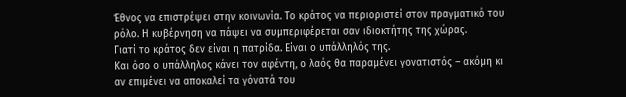Έθνος να επιστρέψει στην κοινωνία. Το κράτος να περιοριστεί στον πραγματικό του ρόλο. Η κυβέρνηση να πάψει να συμπεριφέρεται σαν ιδιοκτήτης της χώρας.
Γιατί το κράτος δεν είναι η πατρίδα. Είναι ο υπάλληλός της.
Και όσο ο υπάλληλος κάνει τον αφέντη, ο λαός θα παραμένει γονατιστός – ακόμη κι αν επιμένει να αποκαλεί τα γόνατά του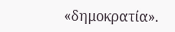«δημοκρατία».